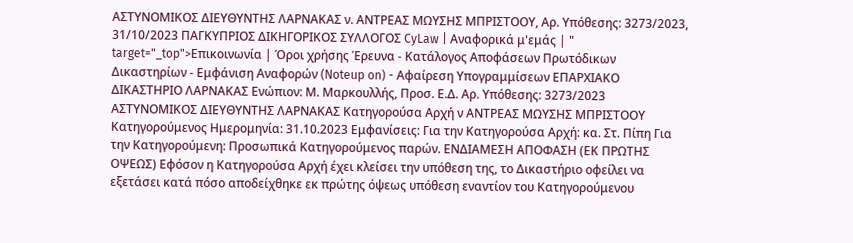ΑΣΤΥΝΟΜΙΚΟΣ ΔΙΕΥΘΥΝΤΗΣ ΛΑΡΝΑΚΑΣ ν. ΑΝΤΡΕΑΣ ΜΩΥΣΗΣ ΜΠΡΙΣΤΟΟΥ, Αρ. Υπόθεσης: 3273/2023, 31/10/2023 ΠΑΓΚΥΠΡΙΟΣ ΔΙΚΗΓΟΡΙΚΟΣ ΣΥΛΛΟΓΟΣ CyLaw | Αναφορικά μ'εμάς | " target="_top">Επικοινωνία | Όροι χρήσης Έρευνα - Κατάλογος Αποφάσεων Πρωτόδικων Δικαστηρίων - Εμφάνιση Αναφορών (Noteup on) - Αφαίρεση Υπογραμμίσεων ΕΠΑΡΧΙΑΚΟ ΔΙΚΑΣΤΗΡΙΟ ΛΑΡΝΑΚΑΣ Ενώπιον: Μ. Μαρκουλλής, Προσ. Ε.Δ. Αρ. Υπόθεσης: 3273/2023 ΑΣΤΥΝΟΜΙΚΟΣ ΔΙΕΥΘΥΝΤΗΣ ΛΑΡΝΑΚΑΣ Κατηγορούσα Αρχή ν ΑΝΤΡΕΑΣ ΜΩΥΣΗΣ ΜΠΡΙΣΤΟΟΥ Κατηγορούμενος Ημερομηνία: 31.10.2023 Εμφανίσεις: Για την Κατηγορούσα Αρχή: κα. Στ. Πίπη Για την Κατηγορούμενη: Προσωπικά Κατηγορούμενος παρών. ΕΝΔΙΑΜΕΣΗ ΑΠΟΦΑΣΗ (ΕΚ ΠΡΩΤΗΣ ΟΨΕΩΣ) Εφόσον η Κατηγορούσα Αρχή έχει κλείσει την υπόθεση της, το Δικαστήριο οφείλει να εξετάσει κατά πόσο αποδείχθηκε εκ πρώτης όψεως υπόθεση εναντίον του Κατηγορούμενου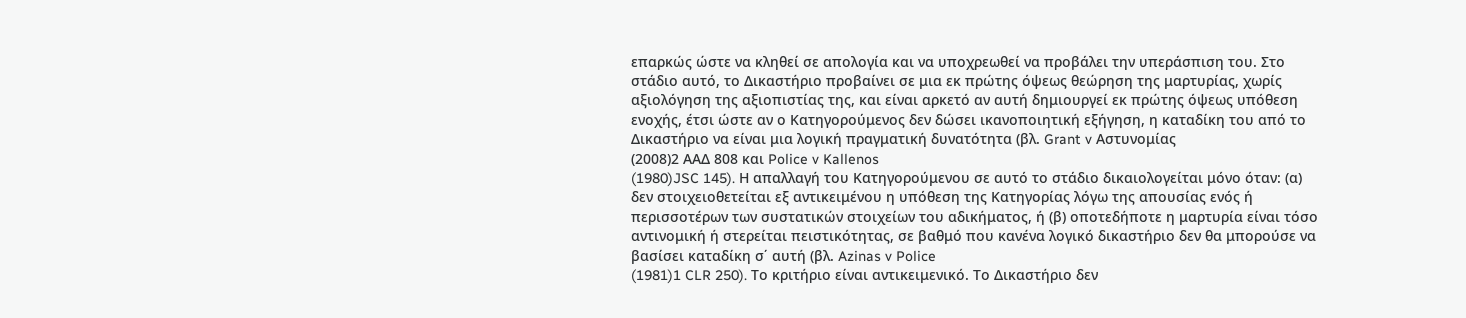επαρκώς ώστε να κληθεί σε απολογία και να υποχρεωθεί να προβάλει την υπεράσπιση του. Στο στάδιο αυτό, το Δικαστήριο προβαίνει σε μια εκ πρώτης όψεως θεώρηση της μαρτυρίας, χωρίς αξιολόγηση της αξιοπιστίας της, και είναι αρκετό αν αυτή δημιουργεί εκ πρώτης όψεως υπόθεση ενοχής, έτσι ώστε αν ο Κατηγορούμενος δεν δώσει ικανοποιητική εξήγηση, η καταδίκη του από το Δικαστήριο να είναι μια λογική πραγματική δυνατότητα (βλ. Grant v Αστυνομίας
(2008)2 ΑΑΔ 808 και Police v Kallenos
(1980)JSC 145). Η απαλλαγή του Κατηγορούμενου σε αυτό το στάδιο δικαιολογείται μόνο όταν: (α) δεν στοιχειοθετείται εξ αντικειμένου η υπόθεση της Κατηγορίας λόγω της απουσίας ενός ή περισσοτέρων των συστατικών στοιχείων του αδικήματος, ή (β) οποτεδήποτε η μαρτυρία είναι τόσο αντινομική ή στερείται πειστικότητας, σε βαθμό που κανένα λογικό δικαστήριο δεν θα μπορούσε να βασίσει καταδίκη σ΄ αυτή (βλ. Azinas v Police
(1981)1 CLR 250). Το κριτήριο είναι αντικειμενικό. Το Δικαστήριο δεν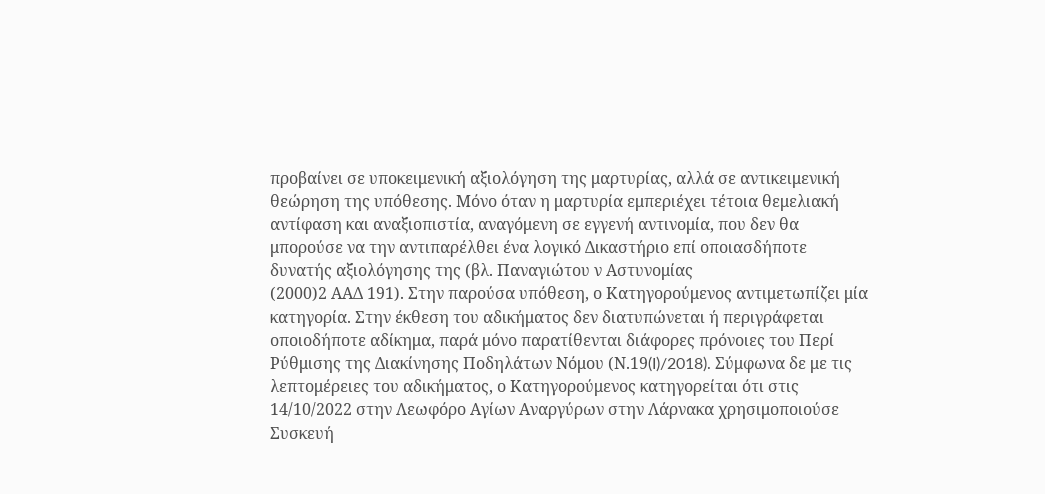προβαίνει σε υποκειμενική αξιολόγηση της μαρτυρίας, αλλά σε αντικειμενική θεώρηση της υπόθεσης. Μόνο όταν η μαρτυρία εμπεριέχει τέτοια θεμελιακή αντίφαση και αναξιοπιστία, αναγόμενη σε εγγενή αντινομία, που δεν θα μπορούσε να την αντιπαρέλθει ένα λογικό Δικαστήριο επί οποιασδήποτε δυνατής αξιολόγησης της (βλ. Παναγιώτου ν Αστυνομίας
(2000)2 ΑΑΔ 191). Στην παρούσα υπόθεση, ο Κατηγορούμενος αντιμετωπίζει μία κατηγορία. Στην έκθεση του αδικήματος δεν διατυπώνεται ή περιγράφεται οποιοδήποτε αδίκημα, παρά μόνο παρατίθενται διάφορες πρόνοιες του Περί Ρύθμισης της Διακίνησης Ποδηλάτων Νόμου (Ν.19(I)/2018). Σύμφωνα δε με τις λεπτομέρειες του αδικήματος, ο Κατηγορούμενος κατηγορείται ότι στις 14/10/2022 στην Λεωφόρο Αγίων Αναργύρων στην Λάρνακα χρησιμοποιούσε Συσκευή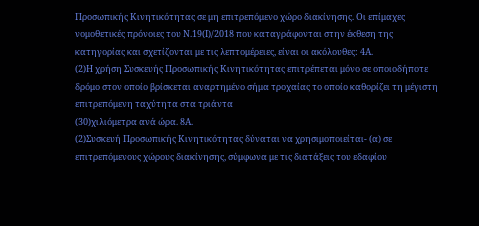Προσωπικής Κινητικότητας σε μη επιτρεπόμενο χώρο διακίνησης. Οι επίμαχες νομοθετικές πρόνοιες του Ν.19(Ι)/2018 που καταγράφονται στην έκθεση της κατηγορίας και σχετίζονται με τις λεπτομέρειες, είναι οι ακόλουθες: 4Α.
(2)Η χρήση Συσκευής Προσωπικής Κινητικότητας επιτρέπεται μόνο σε οποιοδήποτε δρόμο στον οποίο βρίσκεται αναρτημένο σήμα τροχαίας το οποίο καθορίζει τη μέγιστη επιτρεπόμενη ταχύτητα στα τριάντα
(30)χιλιόμετρα ανά ώρα. 8Α.
(2)Συσκευή Προσωπικής Κινητικότητας δύναται να χρησιμοποιείται- (α) σε επιτρεπόμενους χώρους διακίνησης, σύμφωνα με τις διατάξεις του εδαφίου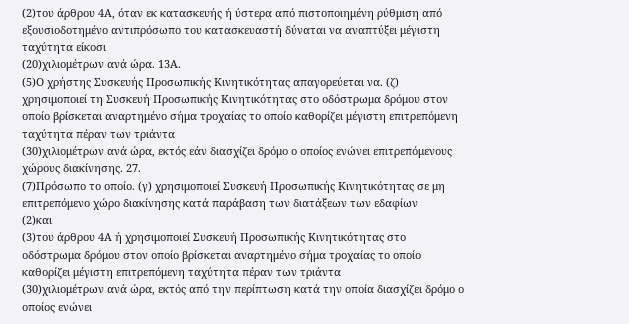(2)του άρθρου 4Α, όταν εκ κατασκευής ή ύστερα από πιστοποιημένη ρύθμιση από εξουσιοδοτημένο αντιπρόσωπο του κατασκευαστή δύναται να αναπτύξει μέγιστη ταχύτητα είκοσι
(20)χιλιομέτρων ανά ώρα. 13Α.
(5)Ο χρήστης Συσκευής Προσωπικής Κινητικότητας απαγορεύεται να. (ζ) χρησιμοποιεί τη Συσκευή Προσωπικής Κινητικότητας στο οδόστρωμα δρόμου στον οποίο βρίσκεται αναρτημένο σήμα τροχαίας το οποίο καθορίζει μέγιστη επιτρεπόμενη ταχύτητα πέραν των τριάντα
(30)χιλιομέτρων ανά ώρα, εκτός εάν διασχίζει δρόμο ο οποίος ενώνει επιτρεπόμενους χώρους διακίνησης. 27.
(7)Πρόσωπο το οποίο. (γ) χρησιμοποιεί Συσκευή Προσωπικής Κινητικότητας σε μη επιτρεπόμενο χώρο διακίνησης κατά παράβαση των διατάξεων των εδαφίων
(2)και
(3)του άρθρου 4Α ή χρησιμοποιεί Συσκευή Προσωπικής Κινητικότητας στο οδόστρωμα δρόμου στον οποίο βρίσκεται αναρτημένο σήμα τροχαίας το οποίο καθορίζει μέγιστη επιτρεπόμενη ταχύτητα πέραν των τριάντα
(30)χιλιομέτρων ανά ώρα, εκτός από την περίπτωση κατά την οποία διασχίζει δρόμο ο οποίος ενώνει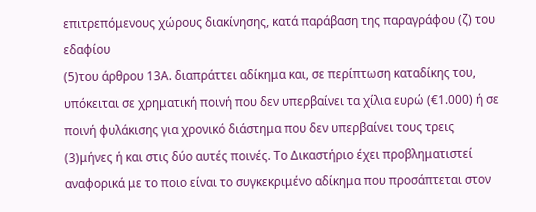επιτρεπόμενους χώρους διακίνησης, κατά παράβαση της παραγράφου (ζ) του εδαφίου
(5)του άρθρου 13Α. διαπράττει αδίκημα και, σε περίπτωση καταδίκης του, υπόκειται σε χρηματική ποινή που δεν υπερβαίνει τα χίλια ευρώ (€1.000) ή σε ποινή φυλάκισης για χρονικό διάστημα που δεν υπερβαίνει τους τρεις
(3)μήνες ή και στις δύο αυτές ποινές. Το Δικαστήριο έχει προβληματιστεί αναφορικά με το ποιο είναι το συγκεκριμένο αδίκημα που προσάπτεται στον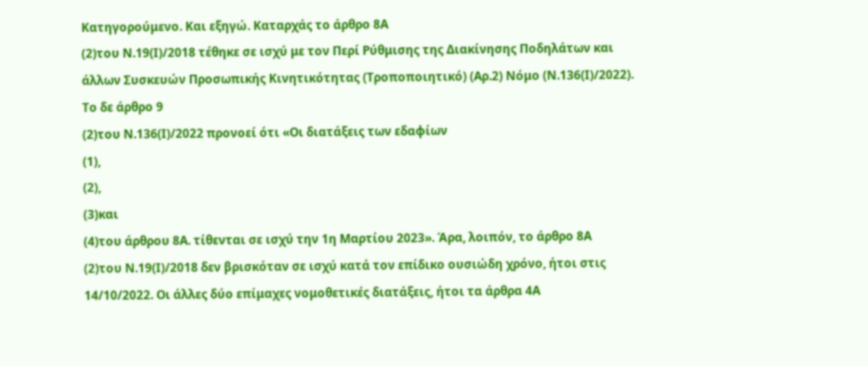Κατηγορούμενο. Και εξηγώ. Καταρχάς το άρθρο 8Α
(2)του Ν.19(Ι)/2018 τέθηκε σε ισχύ με τον Περί Ρύθμισης της Διακίνησης Ποδηλάτων και άλλων Συσκευών Προσωπικής Κινητικότητας (Τροποποιητικό) (Αρ.2) Νόμο (Ν.136(Ι)/2022). Το δε άρθρο 9
(2)του Ν.136(Ι)/2022 προνοεί ότι «Οι διατάξεις των εδαφίων
(1),
(2),
(3)και
(4)του άρθρου 8Α. τίθενται σε ισχύ την 1η Μαρτίου 2023». Άρα, λοιπόν, το άρθρο 8Α
(2)του Ν.19(Ι)/2018 δεν βρισκόταν σε ισχύ κατά τον επίδικο ουσιώδη χρόνο, ήτοι στις 14/10/2022. Οι άλλες δύο επίμαχες νομοθετικές διατάξεις, ήτοι τα άρθρα 4Α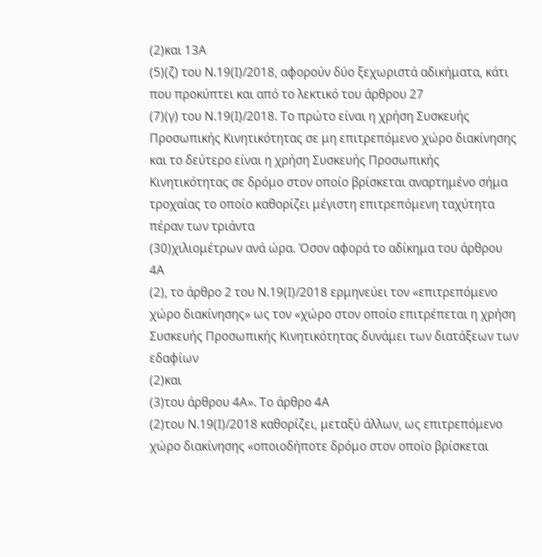(2)και 13Α
(5)(ζ) του Ν.19(Ι)/2018, αφορούν δύο ξεχωριστά αδικήματα, κάτι που προκύπτει και από το λεκτικό του άρθρου 27
(7)(γ) του Ν.19(Ι)/2018. Το πρώτο είναι η χρήση Συσκευής Προσωπικής Κινητικότητας σε μη επιτρεπόμενο χώρο διακίνησης και το δεύτερο είναι η χρήση Συσκευής Προσωπικής Κινητικότητας σε δρόμο στον οποίο βρίσκεται αναρτημένο σήμα τροχαίας το οποίο καθορίζει μέγιστη επιτρεπόμενη ταχύτητα πέραν των τριάντα
(30)χιλιομέτρων ανά ώρα. Όσον αφορά το αδίκημα του άρθρου 4Α
(2), το άρθρο 2 του Ν.19(Ι)/2018 ερμηνεύει τον «επιτρεπόμενο χώρο διακίνησης» ως τον «χώρο στον οποίο επιτρέπεται η χρήση Συσκευής Προσωπικής Κινητικότητας δυνάμει των διατάξεων των εδαφίων
(2)και
(3)του άρθρου 4Α». Το άρθρο 4Α
(2)του Ν.19(Ι)/2018 καθορίζει, μεταξύ άλλων, ως επιτρεπόμενο χώρο διακίνησης «οποιοδήποτε δρόμο στον οποίο βρίσκεται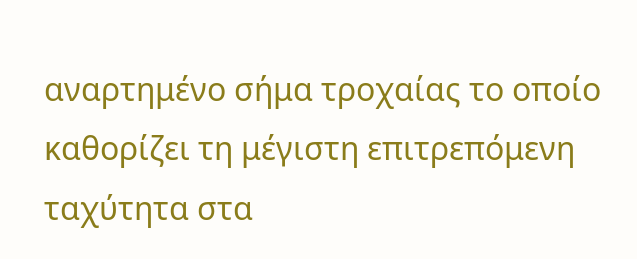αναρτημένο σήμα τροχαίας το οποίο καθορίζει τη μέγιστη επιτρεπόμενη ταχύτητα στα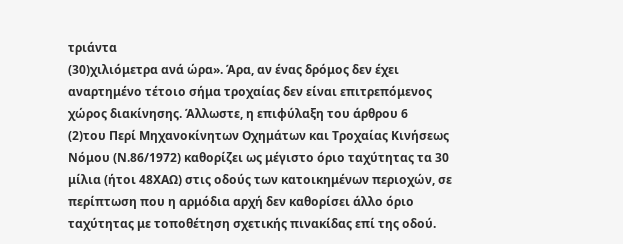τριάντα
(30)χιλιόμετρα ανά ώρα». Άρα, αν ένας δρόμος δεν έχει αναρτημένο τέτοιο σήμα τροχαίας δεν είναι επιτρεπόμενος χώρος διακίνησης. Άλλωστε, η επιφύλαξη του άρθρου 6
(2)του Περί Μηχανοκίνητων Οχημάτων και Τροχαίας Κινήσεως Νόμου (Ν.86/1972) καθορίζει ως μέγιστο όριο ταχύτητας τα 30 μίλια (ήτοι 48ΧΑΩ) στις οδούς των κατοικημένων περιοχών, σε περίπτωση που η αρμόδια αρχή δεν καθορίσει άλλο όριο ταχύτητας με τοποθέτηση σχετικής πινακίδας επί της οδού.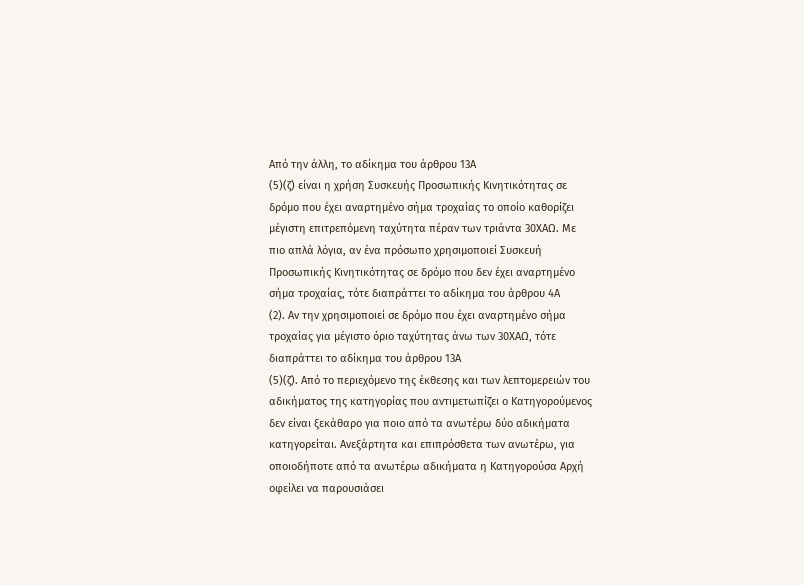Από την άλλη, το αδίκημα του άρθρου 13Α
(5)(ζ) είναι η χρήση Συσκευής Προσωπικής Κινητικότητας σε δρόμο που έχει αναρτημένο σήμα τροχαίας το οποίο καθορίζει μέγιστη επιτρεπόμενη ταχύτητα πέραν των τριάντα 30ΧΑΩ. Με πιο απλά λόγια, αν ένα πρόσωπο χρησιμοποιεί Συσκευή Προσωπικής Κινητικότητας σε δρόμο που δεν έχει αναρτημένο σήμα τροχαίας, τότε διαπράττει το αδίκημα του άρθρου 4Α
(2). Αν την χρησιμοποιεί σε δρόμο που έχει αναρτημένο σήμα τροχαίας για μέγιστο όριο ταχύτητας άνω των 30ΧΑΩ, τότε διαπράττει το αδίκημα του άρθρου 13Α
(5)(ζ). Από το περιεχόμενο της έκθεσης και των λεπτομερειών του αδικήματος της κατηγορίας που αντιμετωπίζει ο Κατηγορούμενος δεν είναι ξεκάθαρο για ποιο από τα ανωτέρω δύο αδικήματα κατηγορείται. Ανεξάρτητα και επιπρόσθετα των ανωτέρω, για οποιοδήποτε από τα ανωτέρω αδικήματα η Κατηγορούσα Αρχή οφείλει να παρουσιάσει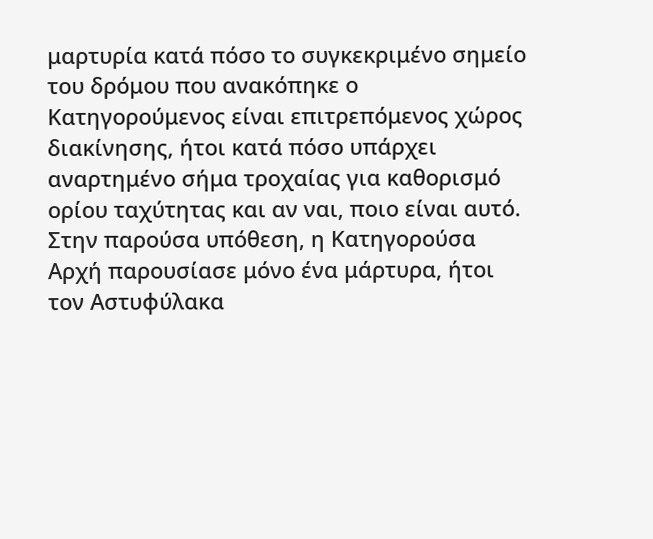μαρτυρία κατά πόσο το συγκεκριμένο σημείο του δρόμου που ανακόπηκε ο Κατηγορούμενος είναι επιτρεπόμενος χώρος διακίνησης, ήτοι κατά πόσο υπάρχει αναρτημένο σήμα τροχαίας για καθορισμό ορίου ταχύτητας και αν ναι, ποιο είναι αυτό. Στην παρούσα υπόθεση, η Κατηγορούσα Αρχή παρουσίασε μόνο ένα μάρτυρα, ήτοι τον Αστυφύλακα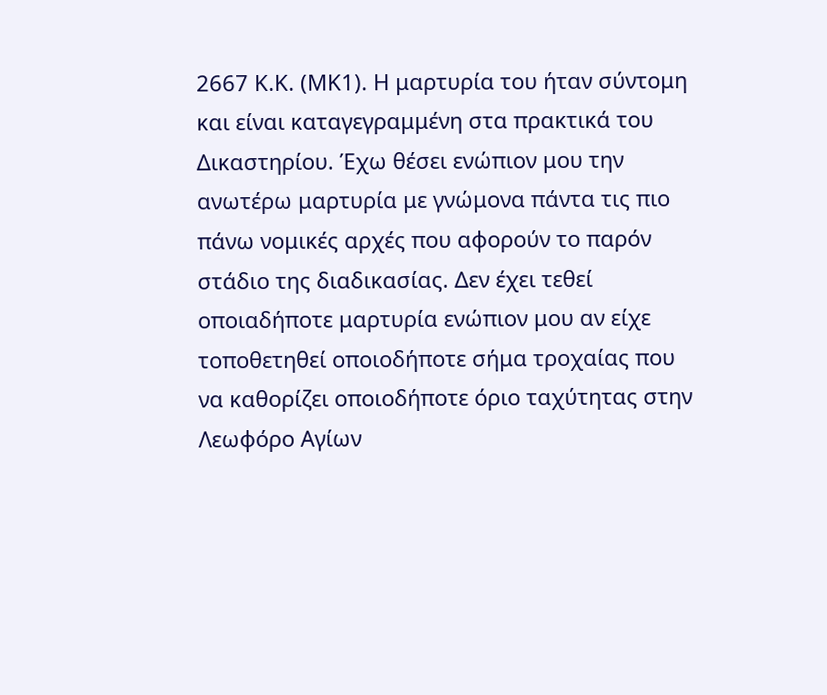2667 Κ.Κ. (ΜΚ1). Η μαρτυρία του ήταν σύντομη και είναι καταγεγραμμένη στα πρακτικά του Δικαστηρίου. Έχω θέσει ενώπιον μου την ανωτέρω μαρτυρία με γνώμονα πάντα τις πιο πάνω νομικές αρχές που αφορούν το παρόν στάδιο της διαδικασίας. Δεν έχει τεθεί οποιαδήποτε μαρτυρία ενώπιον μου αν είχε τοποθετηθεί οποιοδήποτε σήμα τροχαίας που να καθορίζει οποιοδήποτε όριο ταχύτητας στην Λεωφόρο Αγίων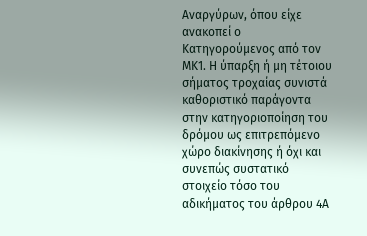Αναργύρων, όπου είχε ανακοπεί ο Κατηγορούμενος από τον ΜΚ1. Η ύπαρξη ή μη τέτοιου σήματος τροχαίας συνιστά καθοριστικό παράγοντα στην κατηγοριοποίηση του δρόμου ως επιτρεπόμενο χώρο διακίνησης ή όχι και συνεπώς συστατικό στοιχείο τόσο του αδικήματος του άρθρου 4Α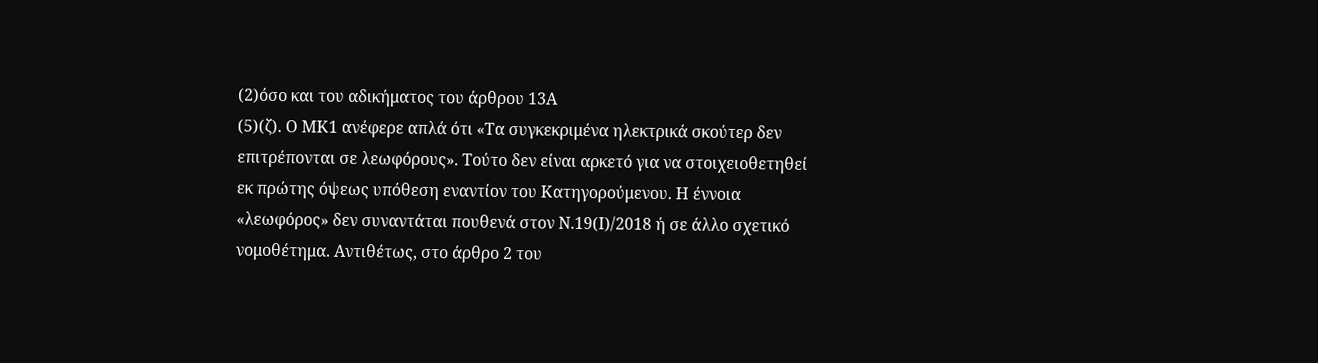(2)όσο και του αδικήματος του άρθρου 13Α
(5)(ζ). Ο ΜΚ1 ανέφερε απλά ότι «Τα συγκεκριμένα ηλεκτρικά σκούτερ δεν επιτρέπονται σε λεωφόρους». Τούτο δεν είναι αρκετό για να στοιχειοθετηθεί εκ πρώτης όψεως υπόθεση εναντίον του Κατηγορούμενου. Η έννοια «λεωφόρος» δεν συναντάται πουθενά στον Ν.19(Ι)/2018 ή σε άλλο σχετικό νομοθέτημα. Αντιθέτως, στο άρθρο 2 του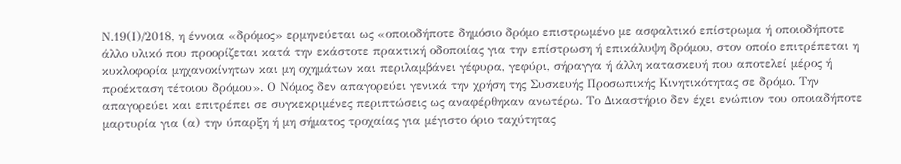Ν.19(Ι)/2018, η έννοια «δρόμος» ερμηνεύεται ως «οποιοδήποτε δημόσιο δρόμο επιστρωμένο με ασφαλτικό επίστρωμα ή οποιοδήποτε άλλο υλικό που προορίζεται κατά την εκάστοτε πρακτική οδοποιίας για την επίστρωση ή επικάλυψη δρόμου, στον οποίο επιτρέπεται η κυκλοφορία μηχανοκίνητων και μη οχημάτων και περιλαμβάνει γέφυρα, γεφύρι, σήραγγα ή άλλη κατασκευή που αποτελεί μέρος ή προέκταση τέτοιου δρόμου». Ο Νόμος δεν απαγορεύει γενικά την χρήση της Συσκευής Προσωπικής Κινητικότητας σε δρόμο. Την απαγορεύει και επιτρέπει σε συγκεκριμένες περιπτώσεις ως αναφέρθηκαν ανωτέρω. Το Δικαστήριο δεν έχει ενώπιον του οποιαδήποτε μαρτυρία για (α) την ύπαρξη ή μη σήματος τροχαίας για μέγιστο όριο ταχύτητας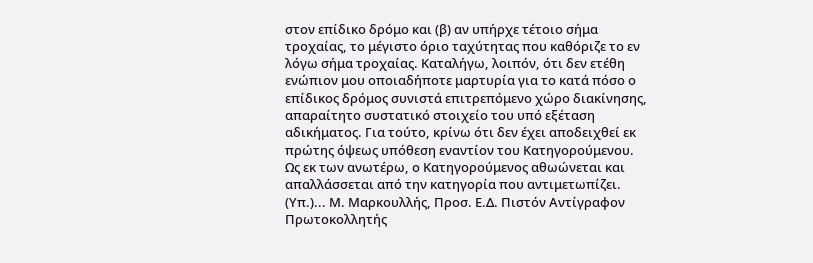στον επίδικο δρόμο και (β) αν υπήρχε τέτοιο σήμα τροχαίας, το μέγιστο όριο ταχύτητας που καθόριζε το εν λόγω σήμα τροχαίας. Καταλήγω, λοιπόν, ότι δεν ετέθη ενώπιον μου οποιαδήποτε μαρτυρία για το κατά πόσο ο επίδικος δρόμος συνιστά επιτρεπόμενο χώρο διακίνησης, απαραίτητο συστατικό στοιχείο του υπό εξέταση αδικήματος. Για τούτο, κρίνω ότι δεν έχει αποδειχθεί εκ πρώτης όψεως υπόθεση εναντίον του Κατηγορούμενου. Ως εκ των ανωτέρω, ο Κατηγορούμενος αθωώνεται και απαλλάσσεται από την κατηγορία που αντιμετωπίζει. (Υπ.)... Μ. Μαρκουλλής, Προσ. Ε.Δ. Πιστόν Αντίγραφον Πρωτοκολλητής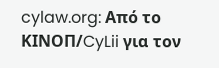cylaw.org: Από το ΚΙΝOΠ/CyLii για τον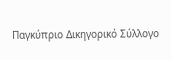Παγκύπριο Δικηγορικό Σύλλογο